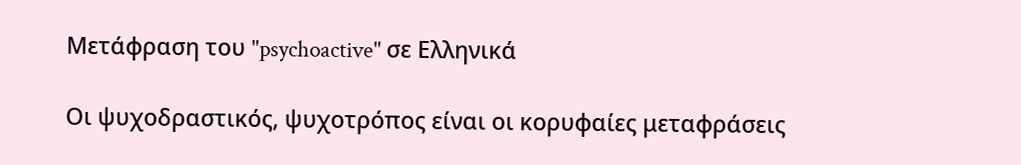Μετάφραση του "psychoactive" σε Ελληνικά

Οι ψυχοδραστικός, ψυχοτρόπος είναι οι κορυφαίες μεταφράσεις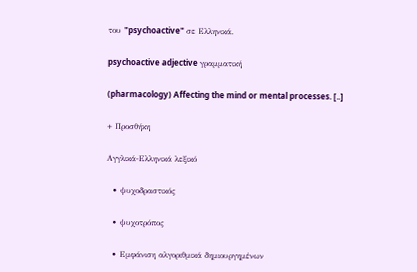του "psychoactive" σε Ελληνικά.

psychoactive adjective γραμματική

(pharmacology) Affecting the mind or mental processes. [..]

+ Προσθήκη

Αγγλικά-Ελληνικά λεξικό

  • ψυχοδραστικός

  • ψυχοτρόπος

  • Εμφάνιση αλγοριθμικά δημιουργημένων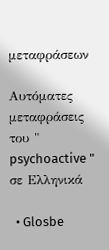μεταφράσεων

Αυτόματες μεταφράσεις του " psychoactive " σε Ελληνικά

  • Glosbe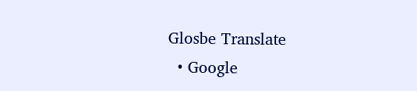Glosbe Translate
  • Google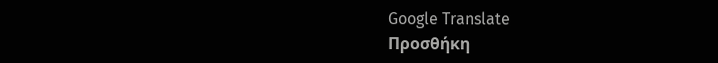Google Translate
Προσθήκη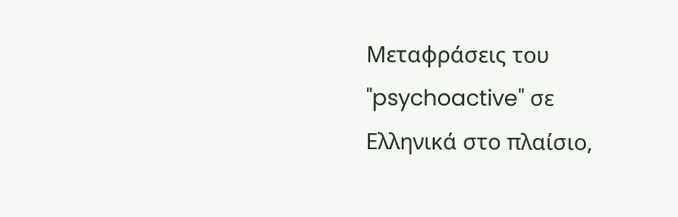Μεταφράσεις του "psychoactive" σε Ελληνικά στο πλαίσιο,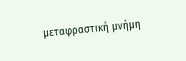μεταφραστική μνήμη